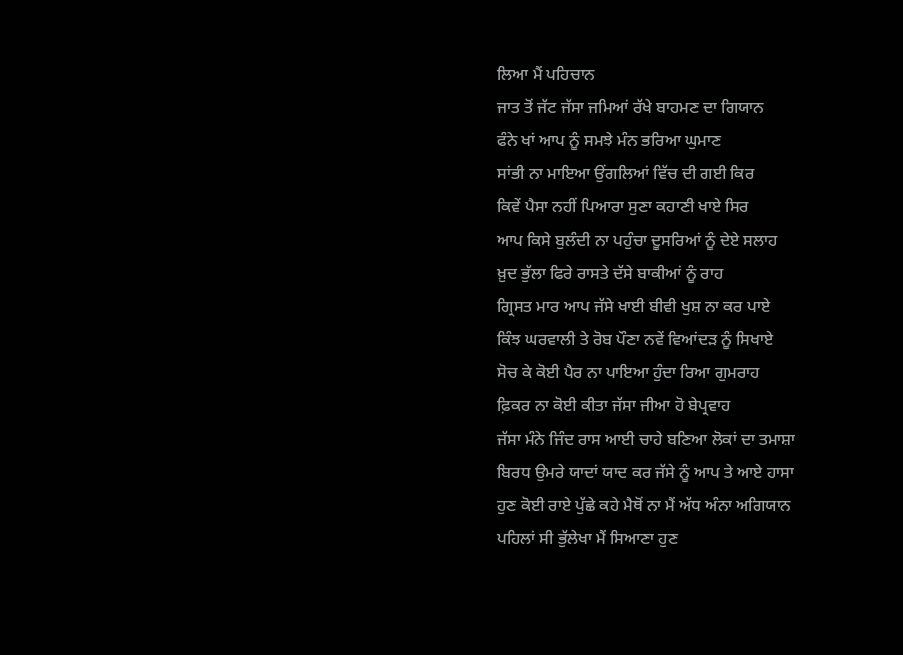ਲਿਆ ਮੈਂ ਪਹਿਚਾਨ
ਜਾਤ ਤੋਂ ਜੱਟ ਜੱਸਾ ਜਮਿਆਂ ਰੱਖੇ ਬਾਹਮਣ ਦਾ ਗਿਯਾਨ
ਫੰਨੇ ਖਾਂ ਆਪ ਨੂੰ ਸਮਝੇ ਮੰਨ ਭਰਿਆ ਘੁਮਾਣ
ਸਾਂਭੀ ਨਾ ਮਾਇਆ ਉਂਗਲਿਆਂ ਵਿੱਚ ਦੀ ਗਈ ਕਿਰ
ਕਿਵੇਂ ਪੈਸਾ ਨਹੀਂ ਪਿਆਰਾ ਸੁਣਾ ਕਹਾਣੀ ਖਾਏ ਸਿਰ
ਆਪ ਕਿਸੇ ਬੁਲੰਦੀ ਨਾ ਪਹੁੰਚਾ ਦੂਸਰਿਆਂ ਨੂੰ ਦੇਏ ਸਲਾਹ
ਖ਼ੁਦ ਭੁੱਲਾ ਫਿਰੇ ਰਾਸਤੇ ਦੱਸੇ ਬਾਕੀਆਂ ਨੂੰ ਰਾਹ
ਗ੍ਰਿਸਤ ਮਾਰ ਆਪ ਜੱਸੇ ਖਾਈ ਬੀਵੀ ਖੁਸ਼ ਨਾ ਕਰ ਪਾਏ
ਕਿੰਝ ਘਰਵਾਲੀ ਤੇ ਰੋਬ ਪੌਣਾ ਨਵੇਂ ਵਿਆਂਦੜ ਨੂੰ ਸਿਖਾਏ
ਸੋਚ ਕੇ ਕੋਈ ਪੈਰ ਨਾ ਪਾਇਆ ਹੁੰਦਾ ਰਿਆ ਗੁਮਰਾਹ
ਫ਼ਿਕਰ ਨਾ ਕੋਈ ਕੀਤਾ ਜੱਸਾ ਜੀਆ ਹੋ ਬੇਪ੍ਰਵਾਹ
ਜੱਸਾ ਮੰਨੇ ਜਿੰਦ ਰਾਸ ਆਈ ਚਾਹੇ ਬਣਿਆ ਲੋਕਾਂ ਦਾ ਤਮਾਸ਼ਾ
ਬਿਰਧ ਉਮਰੇ ਯਾਦਾਂ ਯਾਦ ਕਰ ਜੱਸੇ ਨੂੰ ਆਪ ਤੇ ਆਏ ਹਾਸਾ
ਹੁਣ ਕੋਈ ਰਾਏ ਪੁੱਛੇ ਕਹੇ ਮੈਥੋਂ ਨਾ ਮੈਂ ਅੱਧ ਅੰਨਾ ਅਗਿਯਾਨ
ਪਹਿਲਾਂ ਸੀ ਭੁੱਲੇਖਾ ਮੈਂ ਸਿਆਣਾ ਹੁਣ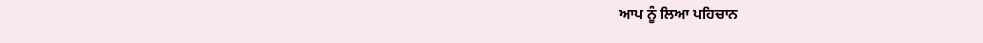ਆਪ ਨੂੰ ਲਿਆ ਪਹਿਚਾਨ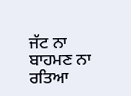ਜੱਟ ਨਾ ਬਾਹਮਣ ਨਾ ਰਤਿਆ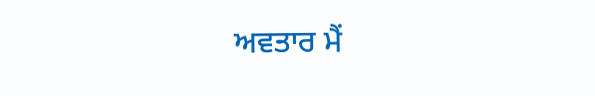ਅਵਤਾਰ ਮੈਂ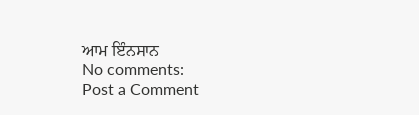ਆਮ ਇੰਨਸਾਨ
No comments:
Post a Comment